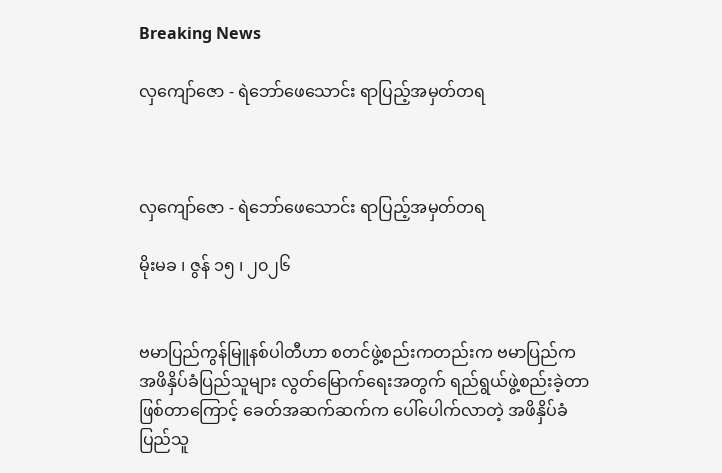Breaking News

လှကျော်ဇော - ရဲဘော်ဖေသောင်း ရာပြည့်အမှတ်တရ



လှကျော်ဇော - ရဲဘော်ဖေသောင်း ရာပြည့်အမှတ်တရ

မိုးမခ ၊ ဇွန် ၁၅ ၊ ၂၀၂၆


ဗမာပြည်ကွန်မြူနစ်ပါတီဟာ စတင်ဖွဲ့စည်းကတည်းက ဗမာပြည်က အဖိနှိပ်ခံပြည်သူများ လွတ်မြောက်ရေးအတွက် ရည်ရွယ်ဖွဲ့စည်းခဲ့တာ ဖြစ်တာကြောင့် ခေတ်အဆက်ဆက်က ပေါ်ပေါက်လာတဲ့ အဖိနှိပ်ခံပြည်သူ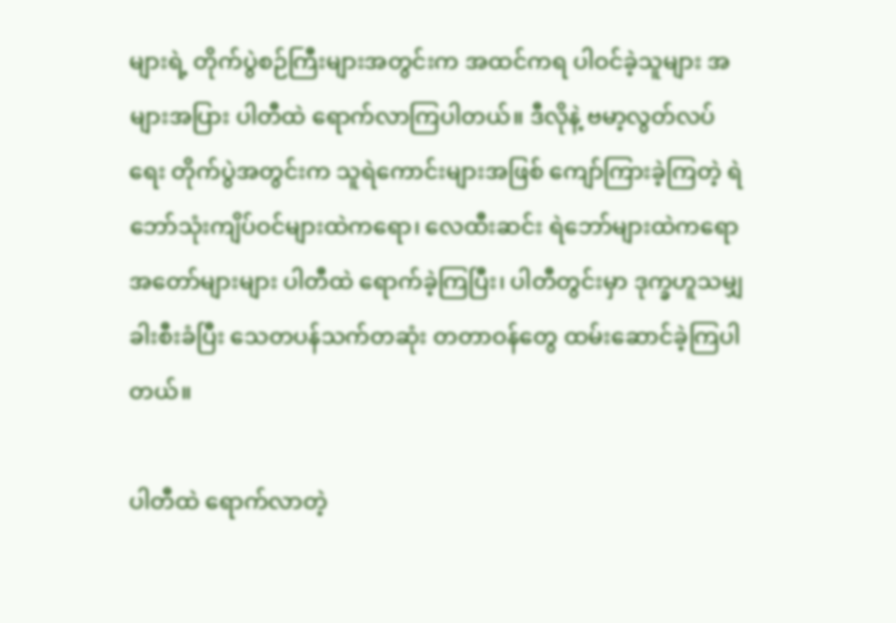များရဲ့ တိုက်ပွဲစဉ်ကြီးများအတွင်းက အထင်ကရ ပါဝင်ခဲ့သူများ အများအပြား ပါတီထဲ ရောက်လာကြပါတယ်။ ဒီလိုနဲ့ ဗမာ့လွတ်လပ်ရေး တိုက်ပွဲအတွင်းက သူရဲကောင်းများအဖြစ် ကျော်ကြားခဲ့ကြတဲ့ ရဲဘော်သုံးကျိပ်ဝင်များထဲကရော၊ လေထီးဆင်း ရဲဘော်များထဲကရော အတော်များများ ပါတီထဲ ရောက်ခဲ့ကြပြီး၊ ပါတီတွင်းမှာ ဒုက္ခဟူသမျှ ခါးစီးခံပြီး သေတပန်သက်တဆုံး တတာဝန်တွေ ထမ်းဆောင်ခဲ့ကြပါတယ်။

ပါတီထဲ ရောက်လာတဲ့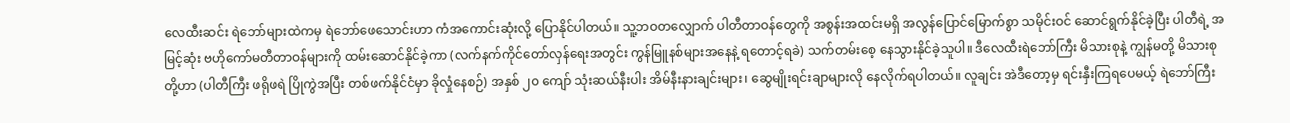လေထီးဆင်း ရဲဘော်များထဲကမှ ရဲဘော်ဖေသောင်းဟာ ကံအကောင်းဆုံးလို့ ပြောနိုင်ပါတယ်။ သူ့ဘဝတလျှောက် ပါတီတာဝန်တွေကို အစွန်းအထင်းမရှိ အလွန်ပြောင်မြောက်စွာ သမိုင်းဝင် ဆောင်ရွက်နိုင်ခဲ့ပြီး ပါတီရဲ့ အမြင့်ဆုံး ဗဟိုကော်မတီတာဝန်များကို ထမ်းဆောင်နိုင်ခဲ့ကာ (လက်နက်ကိုင်တော်လှန်ရေးအတွင်း ကွန်မြူနစ်များအနေနဲ့ ရတောင့်ရခဲ) သက်တမ်းစေ့ နေသွားနိုင်ခဲ့သူပါ။ ဒီလေထီးရဲဘော်ကြီး မိသားစုနဲ့ ကျွန်မတို့ မိသားစုတို့ဟာ (ပါတီကြီး ဖရိုဖရဲ ပြိုကွဲအပြီး တစ်ဖက်နိုင်ငံမှာ ခိုလှုံနေစဉ်) အနှစ် ၂၀ ကျော် သုံးဆယ်နီးပါး အိမ်နီးနားချင်းများ၊ ဆွေမျိုးရင်းချာများလို နေလိုက်ရပါတယ်။ လူချင်း အဲဒီတော့မှ ရင်းနှီးကြရပေမယ့် ရဲဘော်ကြီး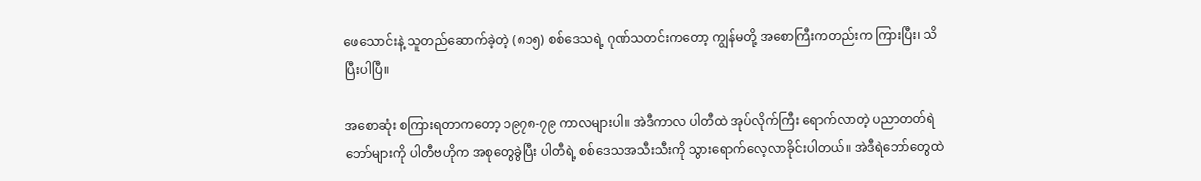ဖေသောင်းနဲ့ သူတည်ဆောက်ခဲ့တဲ့ (၈၁၅) စစ်ဒေသရဲ့ ဂုဏ်သတင်းကတော့ ကျွန်မတို့ အစောကြီးကတည်းက ကြားပြီး၊ သိပြီးပါပြီ။

အစောဆုံး စကြားရတာကတော့ ၁၉၇၈-၇၉ ကာလများပါ။ အဲဒီကာလ ပါတီထဲ အုပ်လိုက်ကြီး ရောက်လာတဲ့ ပညာတတ်ရဲဘော်များကို ပါတီဗဟိုက အစုတွေခွဲပြီး ပါတီရဲ့ စစ်ဒေသအသီးသီးကို သွားရောက်လေ့လာခိုင်းပါတယ်။ အဲဒီရဲဘော်တွေထဲ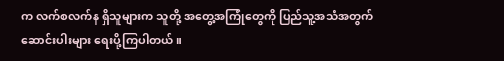က လက်စလက်န ရှိသူများက သူတို့ အတွေ့အကြုံတွေကို ပြည်သူ့အသံအတွက် ဆောင်းပါးများ ရေးပို့ကြပါတယ်။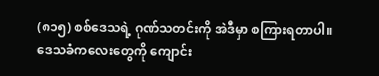(၈၁၅) စစ်ဒေသရဲ့ ဂုဏ်သတင်းကို အဲဒီမှာ စကြားရတာပါ။ ဒေသခံကလေးတွေကို ကျောင်း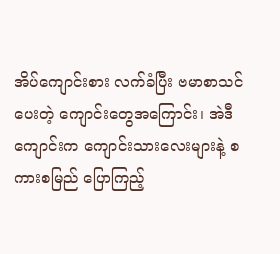အိပ်ကျောင်းစား လက်ခံပြီး ဗမာစာသင်ပေးတဲ့ ကျောင်းတွေအကြောင်း၊ အဲဒီကျောင်းက ကျောင်းသားလေးများနဲ့ စကားစမြည် ပြောကြည့်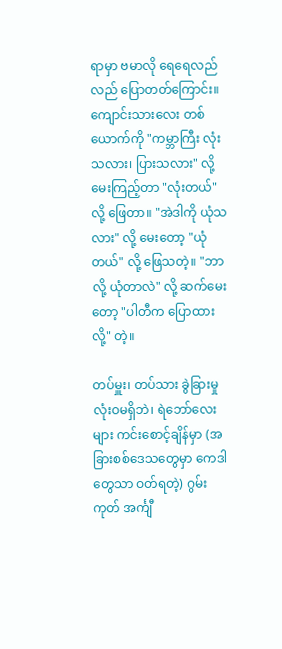ရာမှာ ဗမာလို ရေရေလည်လည် ပြောတတ်ကြောင်း။ ကျောင်းသားလေး တစ်ယောက်ကို "ကမ္ဘာကြီး လုံးသလား၊ ပြားသလား" လို့ မေးကြည့်တာ "လုံးတယ်" လို့ ဖြေတာ။ "အဲဒါကို ယုံသလား" လို့ မေးတော့ "ယုံတယ်" လို့ ဖြေသတဲ့။ "ဘာလို့ ယုံတာလဲ" လို့ ဆက်မေးတော့ "ပါတီက ပြောထားလို့" တဲ့။

တပ်မှူး၊ တပ်သား ခွဲခြားမှု လုံးဝမရှိဘဲ၊ ရဲဘော်လေးများ ကင်းစောင့်ချိန်မှာ (အခြားစစ်ဒေသတွေမှာ ကေဒါတွေသာ ဝတ်ရတဲ့) ဂွမ်းကုတ် အင်္ကျီ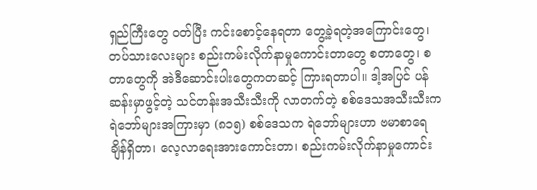ရှည်ကြီးတွေ ဝတ်ပြီး ကင်းစောင့်နေရတာ တွေ့ခဲ့ရတဲ့အကြောင်းတွေ၊ တပ်သားလေးများ စည်းကမ်းလိုက်နာမှုကောင်းတာတွေ စတာတွေ၊ စတာတွေကို အဲဒီဆောင်းပါးတွေကတဆင့် ကြားရတာပါ။ ဒါ့အပြင် ပန်ဆန်းမှာဖွင့်တဲ့ သင်တန်းအသီးသီးကို လာတက်တဲ့ စစ်ဒေသအသီးသီးက ရဲဘော်များအကြားမှာ (၈၁၅) စစ်ဒေသက ရဲဘော်များဟာ ဗမာစာရေချိန်ရှိတာ၊ လေ့လာရေးအားကောင်းတာ၊ စည်းကမ်းလိုက်နာမှုကောင်း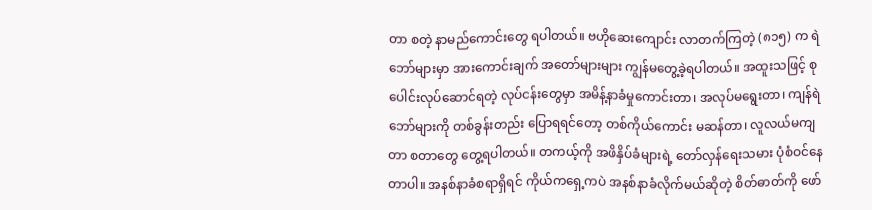တာ စတဲ့ နာမည်ကောင်းတွေ ရပါတယ်။ ဗဟိုဆေးကျောင်း လာတက်ကြတဲ့ (၈၁၅) က ရဲဘော်များမှာ အားကောင်းချက် အတော်များများ ကျွန်မတွေ့ခဲ့ရပါတယ်။ အထူးသဖြင့် စုပေါင်းလုပ်ဆောင်ရတဲ့ လုပ်ငန်းတွေမှာ အမိန့်နာခံမှုကောင်းတာ၊ အလုပ်မရွေးတာ၊ ကျန်ရဲဘော်များကို တစ်ခွန်းတည်း ပြောရရင်တော့ တစ်ကိုယ်ကောင်း မဆန်တာ၊ လူလယ်မကျတာ စတာတွေ တွေ့ရပါတယ်။ တကယ့်ကို အဖိနှိပ်ခံများရဲ့ တော်လှန်ရေးသမား ပုံစံဝင်နေတာပါ။ အနစ်နာခံစရာရှိရင် ကိုယ်ကရှေ့ကပဲ အနစ်နာခံလိုက်မယ်ဆိုတဲ့ စိတ်ဓာတ်ကို ဖော်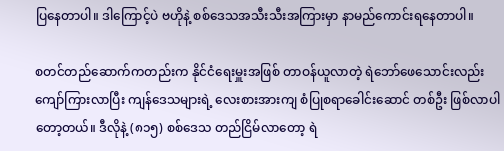ပြနေတာပါ။ ဒါကြောင့်ပဲ ဗဟိုနဲ့ စစ်ဒေသအသီးသီးအကြားမှာ နာမည်ကောင်းရနေတာပါ။

စတင်တည်ဆောက်ကတည်းက နိုင်ငံရေးမှူးအဖြစ် တာဝန်ယူလာတဲ့ ရဲဘော်ဖေသောင်းလည်း ကျော်ကြားလာပြီး ကျန်ဒေသများရဲ့ လေးစားအားကျ စံပြုစရာခေါင်းဆောင် တစ်ဦး ဖြစ်လာပါတော့တယ်။ ဒီလိုနဲ့ (၈၁၅) စစ်ဒေသ တည်ငြိမ်လာတော့ ရဲ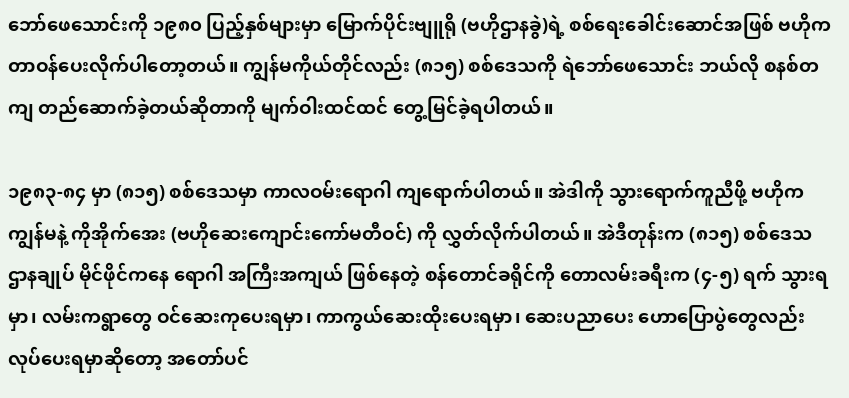ဘော်ဖေသောင်းကို ၁၉၈၀ ပြည့်နှစ်များမှာ မြောက်ပိုင်းဗျူရို (ဗဟိုဌာနခွဲ)ရဲ့ စစ်ရေးခေါင်းဆောင်အဖြစ် ဗဟိုက တာဝန်ပေးလိုက်ပါတော့တယ်။ ကျွန်မကိုယ်တိုင်လည်း (၈၁၅) စစ်ဒေသကို ရဲဘော်ဖေသောင်း ဘယ်လို စနစ်တကျ တည်ဆောက်ခဲ့တယ်ဆိုတာကို မျက်ဝါးထင်ထင် တွေ့မြင်ခဲ့ရပါတယ်။

၁၉၈၃-၈၄ မှာ (၈၁၅) စစ်ဒေသမှာ ကာလဝမ်းရောဂါ ကျရောက်ပါတယ်။ အဲဒါကို သွားရောက်ကူညီဖို့ ဗဟိုက ကျွန်မနဲ့ ကိုအိုက်အေး (ဗဟိုဆေးကျောင်းကော်မတီဝင်) ကို လွှတ်လိုက်ပါတယ်။ အဲဒီတုန်းက (၈၁၅) စစ်ဒေသ ဌာနချုပ် မိုင်ဖိုင်ကနေ ရောဂါ အကြီးအကျယ် ဖြစ်နေတဲ့ စန်တောင်ခရိုင်ကို တောလမ်းခရီးက (၄-၅) ရက် သွားရမှာ၊ လမ်းကရွာတွေ ဝင်ဆေးကုပေးရမှာ၊ ကာကွယ်ဆေးထိုးပေးရမှာ၊ ဆေးပညာပေး ဟောပြောပွဲတွေလည်း လုပ်ပေးရမှာဆိုတော့ အတော်ပင်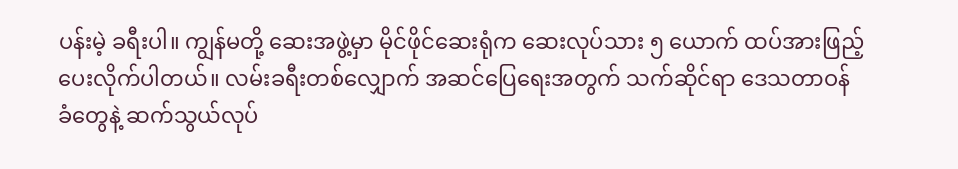ပန်းမဲ့ ခရီးပါ။ ကျွန်မတို့ ဆေးအဖွဲ့မှာ မိုင်ဖိုင်ဆေးရုံက ဆေးလုပ်သား ၅ ယောက် ထပ်အားဖြည့်ပေးလိုက်ပါတယ်။ လမ်းခရီးတစ်လျှောက် အဆင်ပြေရေးအတွက် သက်ဆိုင်ရာ ဒေသတာဝန်ခံတွေနဲ့ ဆက်သွယ်လုပ်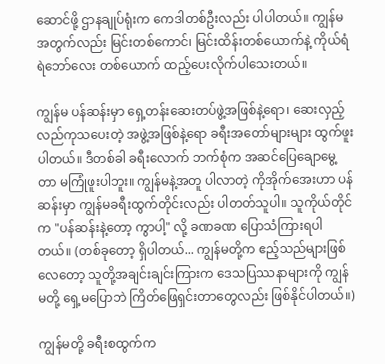ဆောင်ဖို့ ဌာနချုပ်ရုံးက ကေဒါတစ်ဦးလည်း ပါပါတယ်။ ကျွန်မအတွက်လည်း မြင်းတစ်ကောင်၊ မြင်းထိန်းတစ်ယောက်နဲ့ ကိုယ်ရံရဲဘော်လေး တစ်ယောက် ထည့်ပေးလိုက်ပါသေးတယ်။

ကျွန်မ ပန်ဆန်းမှာ ရှေ့တန်းဆေးတပ်ဖွဲ့အဖြစ်နဲ့ရော၊ ဆေးလှည့်လည်ကုသပေးတဲ့ အဖွဲ့အဖြစ်နဲ့ရော ခရီးအတော်များများ ထွက်ဖူးပါတယ်။ ဒီတစ်ခါ ခရီးလောက် ဘက်စုံက အဆင်ပြေချောမွေ့တာ မကြုံဖူးပါဘူး။ ကျွန်မနဲ့အတူ ပါလာတဲ့ ကိုအိုက်အေးဟာ ပန်ဆန်းမှာ ကျွန်မခရီးထွက်တိုင်းလည်း ပါတတ်သူပါ။ သူကိုယ်တိုင်က "ပန်ဆန်းနဲ့တော့ ကွာပါ့" လို့ ခဏခဏ ပြောသံကြားရပါတယ်။ (တစ်ခုတော့ ရှိပါတယ်... ကျွန်မတို့က ဧည့်သည်များဖြစ်လေတော့ သူတို့အချင်းချင်းကြားက ဒေသပြဿနာများကို ကျွန်မတို့ ရှေ့မပြောဘဲ ကြိတ်ဖြေရှင်းတာတွေလည်း ဖြစ်နိုင်ပါတယ်။)

ကျွန်မတို့ ခရီးစထွက်က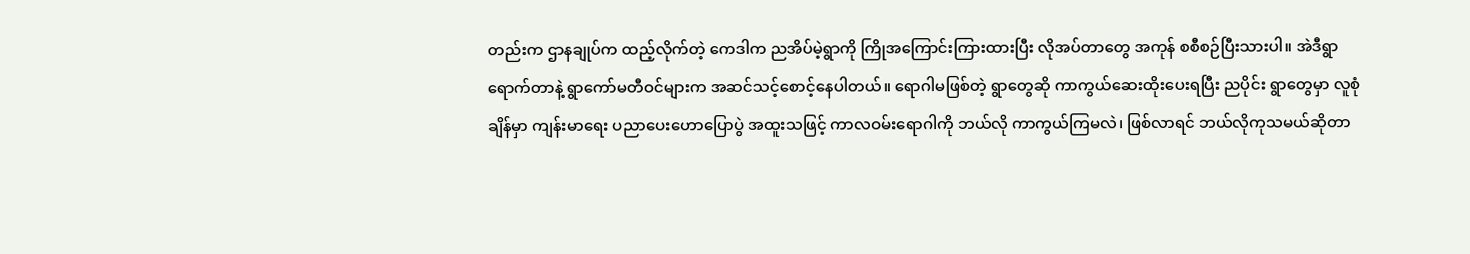တည်းက ဌာနချုပ်က ထည့်လိုက်တဲ့ ကေဒါက ညအိပ်မဲ့ရွာကို ကြိုအကြောင်းကြားထားပြီး လိုအပ်တာတွေ အကုန် စစီစဉ်ပြီးသားပါ။ အဲဒီရွာရောက်တာနဲ့ ရွာကော်မတီဝင်များက အဆင်သင့်စောင့်နေပါတယ်။ ရောဂါမဖြစ်တဲ့ ရွာတွေဆို ကာကွယ်ဆေးထိုးပေးရပြီး ညပိုင်း ရွာတွေမှာ လူစုံချိန်မှာ ကျန်းမာရေး ပညာပေးဟောပြောပွဲ အထူးသဖြင့် ကာလဝမ်းရောဂါကို ဘယ်လို ကာကွယ်ကြမလဲ၊ ဖြစ်လာရင် ဘယ်လိုကုသမယ်ဆိုတာ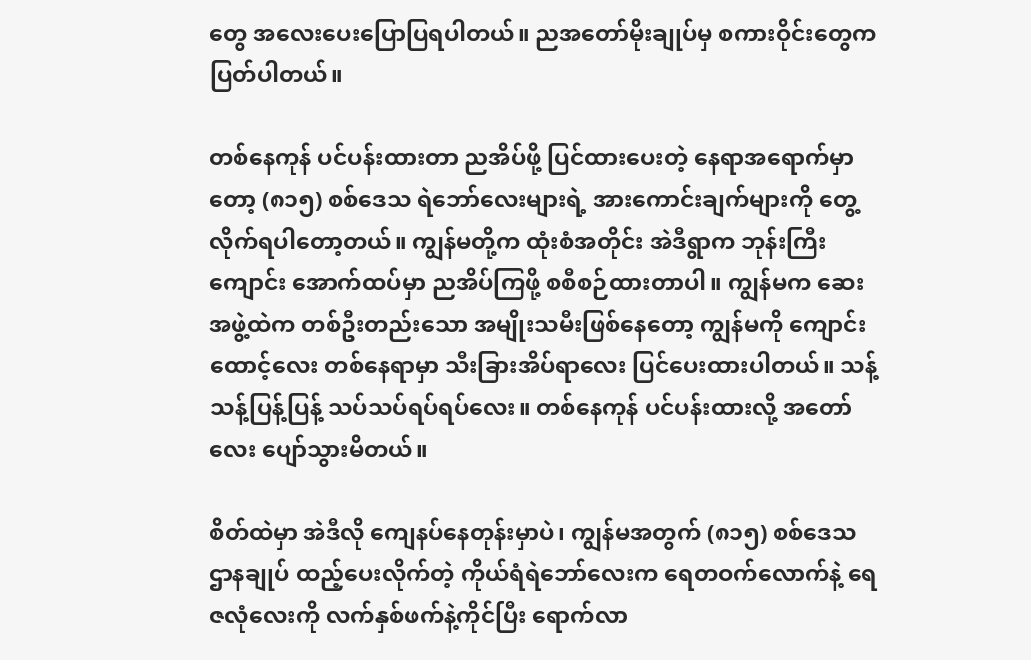တွေ အလေးပေးပြောပြရပါတယ်။ ညအတော်မိုးချုပ်မှ စကားဝိုင်းတွေက ပြတ်ပါတယ်။

တစ်နေကုန် ပင်ပန်းထားတာ ညအိပ်ဖို့ ပြင်ထားပေးတဲ့ နေရာအရောက်မှာတော့ (၈၁၅) စစ်ဒေသ ရဲဘော်လေးများရဲ့ အားကောင်းချက်များကို တွေ့လိုက်ရပါတော့တယ်။ ကျွန်မတို့က ထုံးစံအတိုင်း အဲဒီရွာက ဘုန်းကြီးကျောင်း အောက်ထပ်မှာ ညအိပ်ကြဖို့ စစီစဉ်ထားတာပါ။ ကျွန်မက ဆေးအဖွဲ့ထဲက တစ်ဦးတည်းသော အမျိုးသမီးဖြစ်နေတော့ ကျွန်မကို ကျောင်းထောင့်လေး တစ်နေရာမှာ သီးခြားအိပ်ရာလေး ပြင်ပေးထားပါတယ်။ သန့်သန့်ပြန့်ပြန့် သပ်သပ်ရပ်ရပ်လေး။ တစ်နေကုန် ပင်ပန်းထားလို့ အတော်လေး ပျော်သွားမိတယ်။

စိတ်ထဲမှာ အဲဒီလို ကျေနပ်နေတုန်းမှာပဲ၊ ကျွန်မအတွက် (၈၁၅) စစ်ဒေသဌာနချုပ် ထည့်ပေးလိုက်တဲ့ ကိုယ်ရံရဲဘော်လေးက ရေတဝက်လောက်နဲ့ ရေဇလုံလေးကို လက်နှစ်ဖက်နဲ့ကိုင်ပြီး ရောက်လာ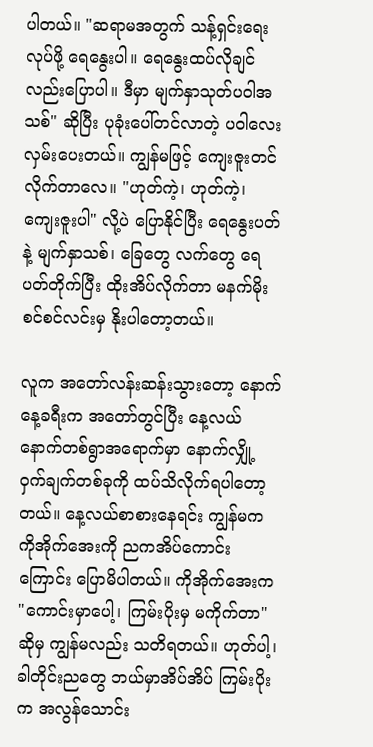ပါတယ်။ "ဆရာမအတွက် သန့်ရှင်းရေးလုပ်ဖို့ ရေနွေးပါ။ ရေနွေးထပ်လိုချင်လည်းပြောပါ။ ဒီမှာ မျက်နှာသုတ်ပဝါအသစ်" ဆိုပြီး ပုခုံးပေါ်တင်လာတဲ့ ပဝါလေး လှမ်းပေးတယ်။ ကျွန်မဖြင့် ကျေးဇူးတင်လိုက်တာလေ။ "ဟုတ်ကဲ့၊ ဟုတ်ကဲ့၊ ကျေးဇူးပါ" လို့ပဲ ပြောနိုင်ပြီး ရေနွေးပတ်နဲ့ မျက်နှာသစ်၊ ခြေတွေ လက်တွေ ရေပတ်တိုက်ပြီး ထိုးအိပ်လိုက်တာ မနက်မိုးစင်စင်လင်းမှ နိုးပါတော့တယ်။

လူက အတော်လန်းဆန်းသွားတော့ နောက်နေ့ခရီးက အတော်တွင်ပြီး နေ့လယ် နောက်တစ်ရွာအရောက်မှာ နောက်လျှို့ဝှက်ချက်တစ်ခုကို ထပ်သိလိုက်ရပါတော့တယ်။ နေ့လယ်စာစားနေရင်း ကျွန်မက ကိုအိုက်အေးကို ညကအိပ်ကောင်းကြောင်း ပြောမိပါတယ်။ ကိုအိုက်အေးက "ကောင်းမှာပေါ့၊ ကြမ်းပိုးမှ မကိုက်တာ" ဆိုမှ ကျွန်မလည်း သတိရတယ်။ ဟုတ်ပါ့၊ ခါတိုင်းညတွေ ဘယ်မှာအိပ်အိပ် ကြမ်းပိုးက အလွန်သောင်း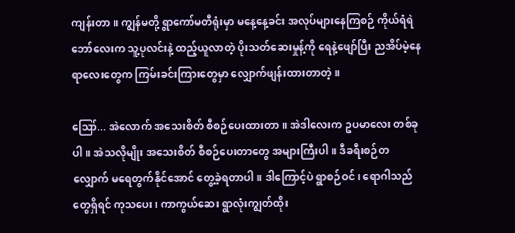ကျန်းတာ။ ကျွန်မတို့ ရွာကော်မတီရုံးမှာ မနေ့နေ့ခင်း အလုပ်များနေကြစဉ် ကိုယ်ရံရဲဘော်လေးက သူ့ပုလင်းနဲ့ ထည့်ယူလာတဲ့ ပိုးသတ်ဆေးမှုန့်ကို ရေနဲ့ဖျော်ပြီး ညအိပ်မဲ့နေရာလေးတွေက ကြမ်းခင်းကြားတွေမှာ လျှောက်ဖျန်းထားတာတဲ့။

ဪ... အဲလောက် အသေးစိတ် စီစဉ်ပေးထားတာ။ အဲဒါလေးက ဥပမာလေး တစ်ခုပါ။ အဲသလိုမျိုး အသေးစိတ် စီစဉ်ပေးတာတွေ အများကြီးပါ။ ဒီခရီးစဉ်တလျှောက် မရေတွက်နိုင်အောင် တွေ့ခဲ့ရတာပါ။ ဒါကြောင့်ပဲ ရွာစဉ်ဝင်၊ ရောဂါသည်တွေရှိရင် ကုသပေး၊ ကာကွယ်ဆေး ရွာလုံးကျွတ်ထိုး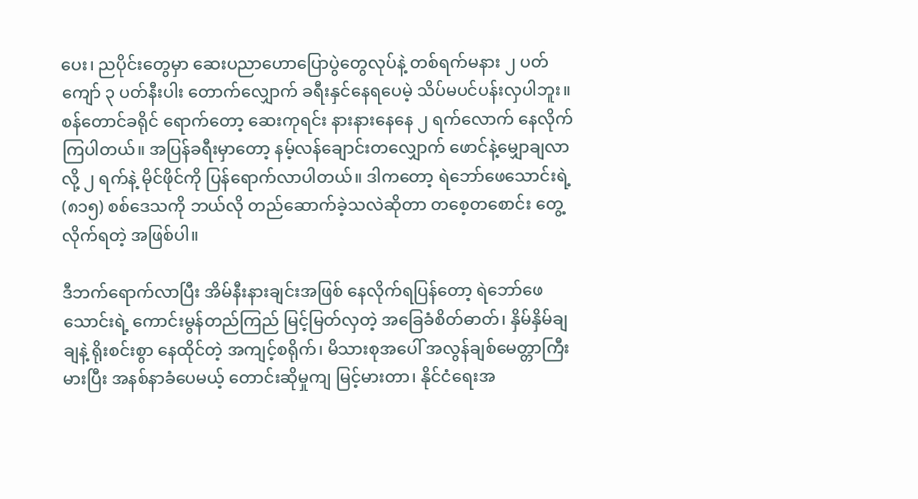ပေး၊ ညပိုင်းတွေမှာ ဆေးပညာဟောပြောပွဲတွေလုပ်နဲ့ တစ်ရက်မနား ၂ ပတ်ကျော် ၃ ပတ်နီးပါး တောက်လျှောက် ခရီးနှင်နေရပေမဲ့ သိပ်မပင်ပန်းလှပါဘူး။ စန်တောင်ခရိုင် ရောက်တော့ ဆေးကုရင်း နားနားနေနေ ၂ ရက်လောက် နေလိုက်ကြပါတယ်။ အပြန်ခရီးမှာတော့ နမ့်လန်ချောင်းတလျှောက် ဖောင်နဲ့မျှောချလာလို့ ၂ ရက်နဲ့ မိုင်ဖိုင်ကို ပြန်ရောက်လာပါတယ်။ ဒါကတော့ ရဲဘော်ဖေသောင်းရဲ့ (၈၁၅) စစ်ဒေသကို ဘယ်လို တည်ဆောက်ခဲ့သလဲဆိုတာ တစေ့တစောင်း တွေ့လိုက်ရတဲ့ အဖြစ်ပါ။

ဒီဘက်ရောက်လာပြီး အိမ်နီးနားချင်းအဖြစ် နေလိုက်ရပြန်တော့ ရဲဘော်ဖေသောင်းရဲ့ ကောင်းမွန်တည်ကြည် မြင့်မြတ်လှတဲ့ အခြေခံစိတ်ဓာတ်၊ နှိမ်နှိမ်ချချနဲ့ ရိုးစင်းစွာ နေထိုင်တဲ့ အကျင့်စရိုက်၊ မိသားစုအပေါ် အလွန်ချစ်မေတ္တာကြီးမားပြီး အနစ်နာခံပေမယ့် တောင်းဆိုမှုကျ မြင့်မားတာ၊ နိုင်ငံရေးအ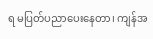ရ မပြတ်ပညာပေးနေတာ၊ ကျန်အ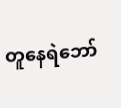တူနေရဲဘော်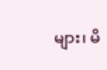များ၊ မိ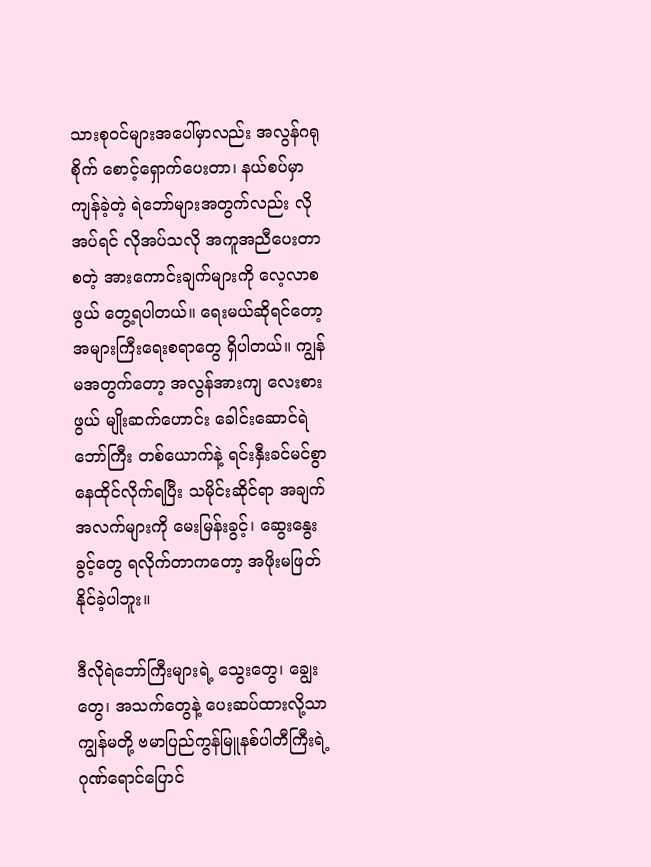သားစုဝင်များအပေါ်မှာလည်း အလွန်ဂရုစိုက် စောင့်ရှောက်ပေးတာ၊ နယ်စပ်မှာ ကျန်ခဲ့တဲ့ ရဲဘော်များအတွက်လည်း လိုအပ်ရင် လိုအပ်သလို အကူအညီပေးတာ စတဲ့ အားကောင်းချက်များကို လေ့လာစဖွယ် တွေ့ရပါတယ်။ ရေးမယ်ဆိုရင်တော့ အများကြီးရေးစရာတွေ ရှိပါတယ်။ ကျွန်မအတွက်တော့ အလွန်အားကျ လေးစားဖွယ် မျိုးဆက်ဟောင်း ခေါင်းဆောင်ရဲဘော်ကြီး တစ်ယောက်နဲ့ ရင်းနှီးခင်မင်စွာ နေထိုင်လိုက်ရပြီး သမိုင်းဆိုင်ရာ အချက်အလက်များကို မေးမြန်းခွင့်၊ ဆွေးနွေးခွင့်တွေ ရလိုက်တာကတော့ အဖိုးမဖြတ်နိုင်ခဲ့ပါဘူး။

ဒီလိုရဲဘော်ကြီးများရဲ့ သွေးတွေ၊ ချွေးတွေ၊ အသက်တွေနဲ့ ပေးဆပ်ထားလို့သာ ကျွန်မတို့ ဗမာပြည်ကွန်မြူနစ်ပါတီကြီးရဲ့ ဂုဏ်ရောင်ပြောင်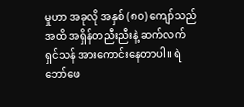မှုဟာ အခုလို အနှစ် (၈၀) ကျော်သည်အထိ အရှိန်တညီးညီးနဲ့ ဆက်လက်ရှင်သန် အားကောင်းနေတာပါ။ ရဲဘော်ဖေ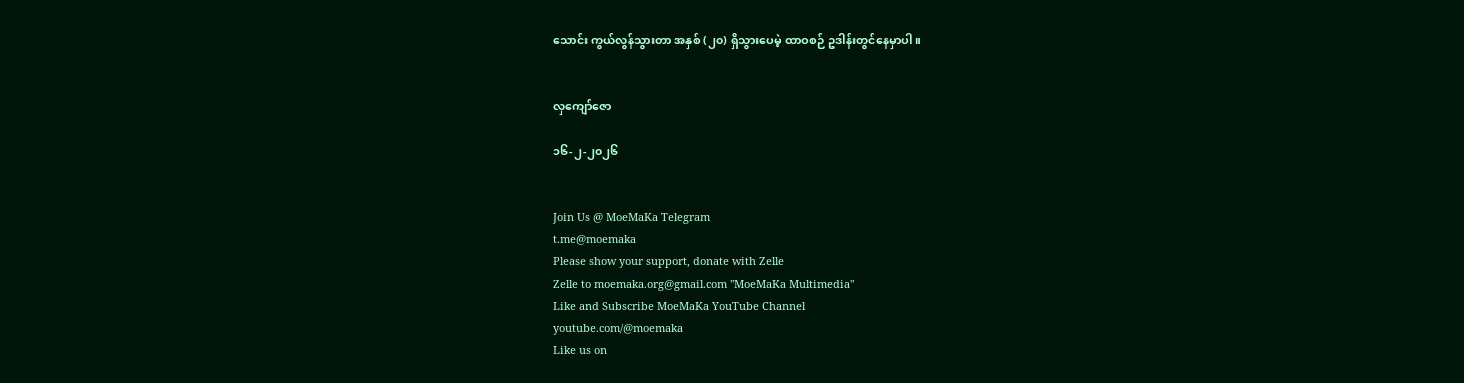သောင်း ကွယ်လွန်သွားတာ အနှစ် (၂၀) ရှိသွားပေမဲ့ ထာဝစဉ် ဥဒါန်းတွင်နေမှာပါ။


လှကျော်ဇော

၁၆-၂-၂၀၂၆


Join Us @ MoeMaKa Telegram
t.me@moemaka
Please show your support, donate with Zelle
Zelle to moemaka.org@gmail.com "MoeMaKa Multimedia"
Like and Subscribe MoeMaKa YouTube Channel
youtube.com/@moemaka
Like us on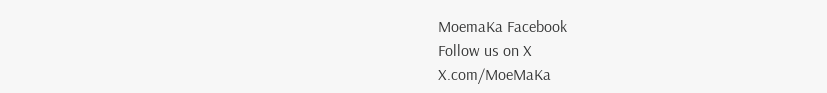MoemaKa Facebook
Follow us on X
X.com/MoeMaKa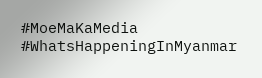#MoeMaKaMedia
#WhatsHappeningInMyanmar